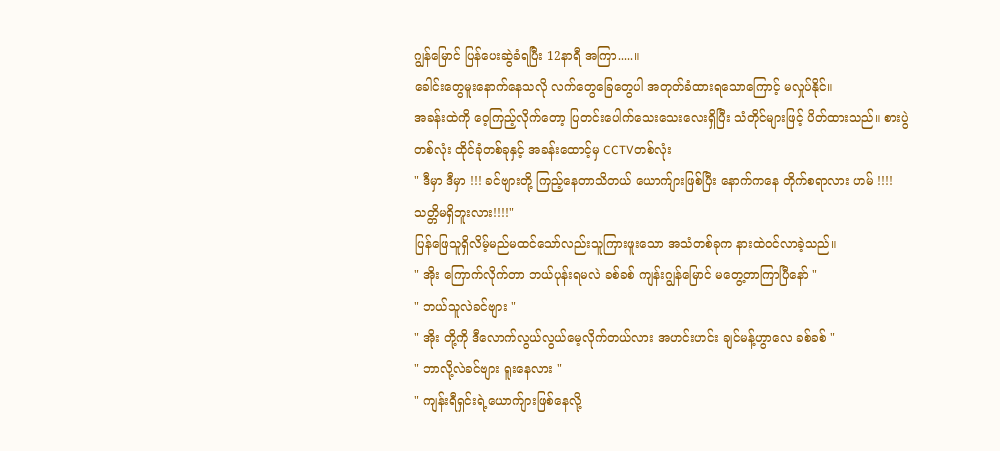ဂျွန်မြောင် ပြန်ပေးဆွဲခံရပြီး 12နာရီ အကြာ.....။
ခေါင်းတွေမူးနောက်နေသလို လက်တွေခြေတွေပါ အတုတ်ခံထားရသောကြောင့် မလှုပ်နိုင်။
အခန်းထဲကို ဝေ့ကြည့်လိုက်တော့ ပြတင်းပေါက်သေးသေးလေးရှိပြီး သံတိုင်များဖြင့် ပိတ်ထားသည်။ စားပွဲတစ်လုံး ထိုင်ခုံတစ်ခုနှင့် အခန်းထောင့်မှ CCTVတစ်လုံး
" ဒီမှာ ဒီမှာ !!! ခင်ဗျားတို့ ကြည့်နေတာသိတယ် ယောက်ျားဖြစ်ပြီး နောက်ကနေ တိုက်စရာလား ဟမ် !!!!
သတ္တိမရှိဘူးလား!!!!"
ပြန်ဖြေသူရှိလိမ့်မည်မထင်သော်လည်းသူကြားဖူးသော အသံတစ်ခုက နားထဲဝင်လာခဲ့သည်။
" အိုး ကြောက်လိုက်တာ ဘယ်ပုန်းရမလဲ ခစ်ခစ် ကျန်းဂျွန်မြောင် မတွေ့တာကြာပြီနော် "
" ဘယ်သူလဲခင်ဗျား "
" အိုး တို့ကို ဒီလောက်လွယ်လွယ်မေ့လိုက်တယ်လား အဟင်းဟင်း ချင်မန့်ဟွာလေ ခစ်ခစ် "
" ဘာလို့လဲခင်ဗျား ရူးနေလား "
" ကျန်းရီရှင်းရဲ့ယောက်ျားဖြစ်နေလို့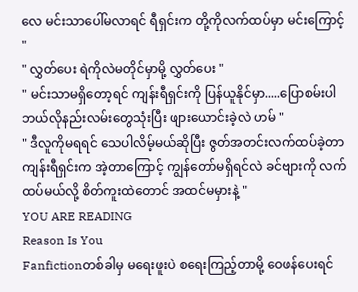လေ မင်းသာပေါ်မလာရင် ရီရှင်းက တို့ကိုလက်ထပ်မှာ မင်းကြောင့် "
" လွှတ်ပေး ရဲကိုလဲမတိုင်မှာမို့ လွှတ်ပေး "
" မင်းသာမရှိတော့ရင် ကျန်းရီရှင်းကို ပြန်ယူနိုင်မှာ.....ပြောစမ်းပါ ဘယ်လိုနည်းလမ်းတွေသုံးပြီး ဖျားယောင်းခဲ့လဲ ဟမ် "
" ဒီလူကိုမရရင် သေပါလိမ့်မယ်ဆိုပြီး ဇွတ်အတင်းလက်ထပ်ခဲ့တာ ကျန်းရီရှင်းက အဲ့တာကြောင့် ကျွန်တော်မရှိရင်လဲ ခင်ဗျားကို လက်ထပ်မယ်လို့ စိတ်ကူးထဲတောင် အထင်မမှားနဲ့ "
YOU ARE READING
Reason Is You
Fanfictionတစ်ခါမှ မရေးဖူးပဲ စရေးကြည့်တာမို့ ဝေဖန်ပေးရင်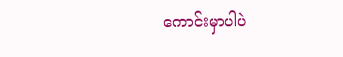ကောင်းမှာပါပဲ